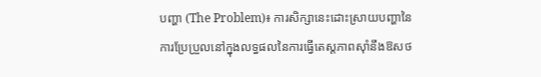បញ្ហា (The Problem)៖ ការសិក្សានេះដោះស្រាយបញ្ហានៃការប្រែប្រួលនៅក្នុងលទ្ធផលនៃការធ្វើតេស្តភាពស៊ាំនឹងឱសថ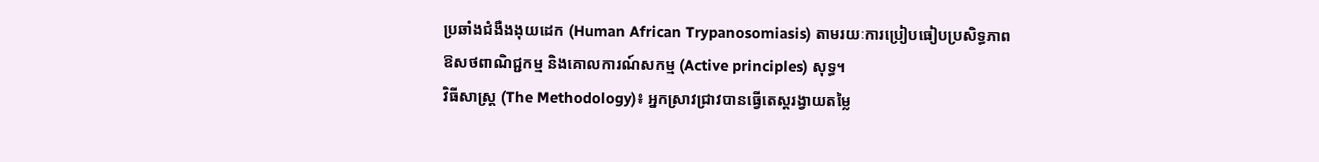ប្រឆាំងជំងឺងងុយដេក (Human African Trypanosomiasis) តាមរយៈការប្រៀបធៀបប្រសិទ្ធភាពឱសថពាណិជ្ជកម្ម និងគោលការណ៍សកម្ម (Active principles) សុទ្ធ។
វិធីសាស្ត្រ (The Methodology)៖ អ្នកស្រាវជ្រាវបានធ្វើតេស្តរង្វាយតម្លៃ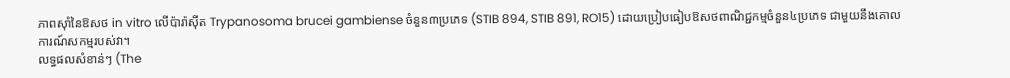ភាពស៊ាំនៃឱសថ in vitro លើប៉ារ៉ាស៊ីត Trypanosoma brucei gambiense ចំនួន៣ប្រភេទ (STIB 894, STIB 891, RO15) ដោយប្រៀបធៀបឱសថពាណិជ្ជកម្មចំនួន៤ប្រភេទ ជាមួយនឹងគោលការណ៍សកម្មរបស់វា។
លទ្ធផលសំខាន់ៗ (The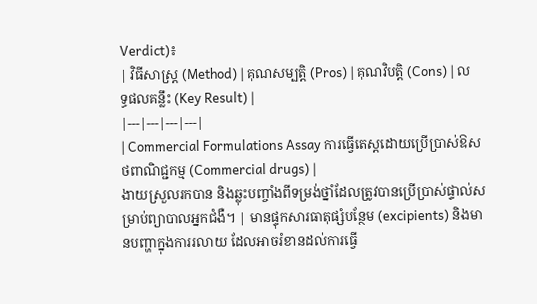Verdict)៖
| វិធីសាស្ត្រ (Method) | គុណសម្បត្តិ (Pros) | គុណវិបត្តិ (Cons) | លទ្ធផលគន្លឹះ (Key Result) |
|---|---|---|---|
| Commercial Formulations Assay ការធ្វើតេស្តដោយប្រើប្រាស់ឱសថពាណិជ្ជកម្ម (Commercial drugs) |
ងាយស្រួលរកបាន និងឆ្លុះបញ្ចាំងពីទម្រង់ថ្នាំដែលត្រូវបានប្រើប្រាស់ផ្ទាល់សម្រាប់ព្យាបាលអ្នកជំងឺ។ | មានផ្ទុកសារធាតុផ្សំបន្ថែម (excipients) និងមានបញ្ហាក្នុងការរលាយ ដែលអាចរំខានដល់ការធ្វើ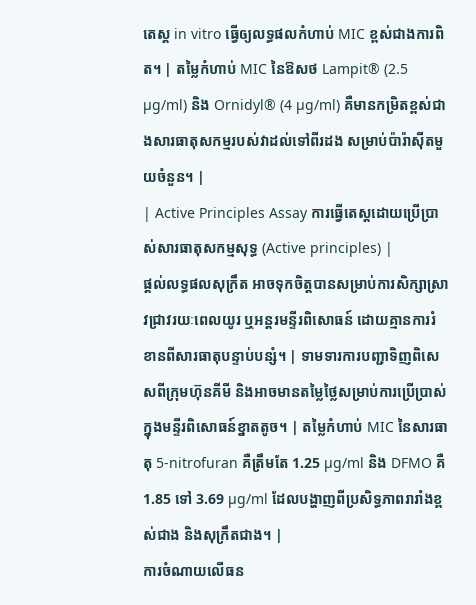តេស្ត in vitro ធ្វើឲ្យលទ្ធផលកំហាប់ MIC ខ្ពស់ជាងការពិត។ | តម្លៃកំហាប់ MIC នៃឱសថ Lampit® (2.5 µg/ml) និង Ornidyl® (4 µg/ml) គឺមានកម្រិតខ្ពស់ជាងសារធាតុសកម្មរបស់វាដល់ទៅពីរដង សម្រាប់ប៉ារ៉ាស៊ីតមួយចំនួន។ |
| Active Principles Assay ការធ្វើតេស្តដោយប្រើប្រាស់សារធាតុសកម្មសុទ្ធ (Active principles) |
ផ្តល់លទ្ធផលសុក្រឹត អាចទុកចិត្តបានសម្រាប់ការសិក្សាស្រាវជ្រាវរយៈពេលយូរ ឬអន្តរមន្ទីរពិសោធន៍ ដោយគ្មានការរំខានពីសារធាតុបន្ទាប់បន្សំ។ | ទាមទារការបញ្ជាទិញពិសេសពីក្រុមហ៊ុនគីមី និងអាចមានតម្លៃថ្លៃសម្រាប់ការប្រើប្រាស់ក្នុងមន្ទីរពិសោធន៍ខ្នាតតូច។ | តម្លៃកំហាប់ MIC នៃសារធាតុ 5-nitrofuran គឺត្រឹមតែ 1.25 µg/ml និង DFMO គឺ 1.85 ទៅ 3.69 µg/ml ដែលបង្ហាញពីប្រសិទ្ធភាពរារាំងខ្ពស់ជាង និងសុក្រឹតជាង។ |
ការចំណាយលើធន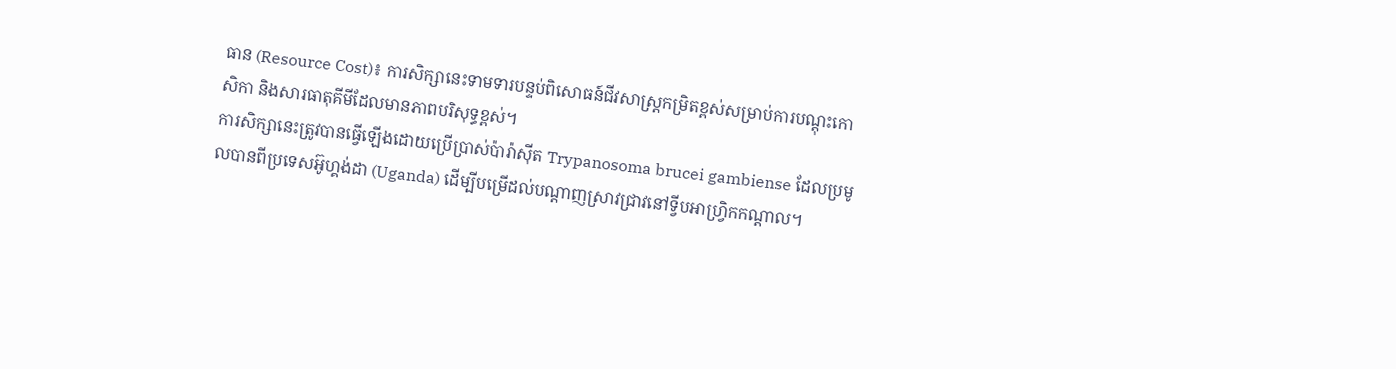ធាន (Resource Cost)៖ ការសិក្សានេះទាមទារបន្ទប់ពិសោធន៍ជីវសាស្រ្តកម្រិតខ្ពស់សម្រាប់ការបណ្តុះកោសិកា និងសារធាតុគីមីដែលមានភាពបរិសុទ្ធខ្ពស់។
ការសិក្សានេះត្រូវបានធ្វើឡើងដោយប្រើប្រាស់ប៉ារ៉ាស៊ីត Trypanosoma brucei gambiense ដែលប្រមូលបានពីប្រទេសអ៊ូហ្គង់ដា (Uganda) ដើម្បីបម្រើដល់បណ្តាញស្រាវជ្រាវនៅទ្វីបអាហ្រ្វិកកណ្តាល។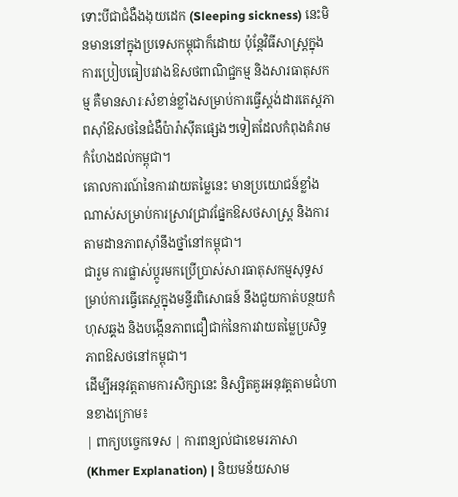ទោះបីជាជំងឺងងុយដេក (Sleeping sickness) នេះមិនមាននៅក្នុងប្រទេសកម្ពុជាក៏ដោយ ប៉ុន្តែវិធីសាស្ត្រក្នុងការប្រៀបធៀបរវាងឱសថពាណិជ្ជកម្ម និងសារធាតុសកម្ម គឺមានសារៈសំខាន់ខ្លាំងសម្រាប់ការធ្វើស្តង់ដារតេស្តភាពស៊ាំឱសថនៃជំងឺប៉ារ៉ាស៊ីតផ្សេងៗទៀតដែលកំពុងគំរាមកំហែងដល់កម្ពុជា។
គោលការណ៍នៃការវាយតម្លៃនេះ មានប្រយោជន៍ខ្លាំងណាស់សម្រាប់ការស្រាវជ្រាវផ្នែកឱសថសាស្ត្រ និងការតាមដានភាពស៊ាំនឹងថ្នាំនៅកម្ពុជា។
ជារួម ការផ្លាស់ប្តូរមកប្រើប្រាស់សារធាតុសកម្មសុទ្ធសម្រាប់ការធ្វើតេស្តក្នុងមន្ទីរពិសោធន៍ នឹងជួយកាត់បន្ថយកំហុសឆ្គង និងបង្កើនភាពជឿជាក់នៃការវាយតម្លៃប្រសិទ្ធភាពឱសថនៅកម្ពុជា។
ដើម្បីអនុវត្តតាមការសិក្សានេះ និស្សិតគួរអនុវត្តតាមជំហានខាងក្រោម៖
| ពាក្យបច្ចេកទេស | ការពន្យល់ជាខេមរភាសា (Khmer Explanation) | និយមន័យសាម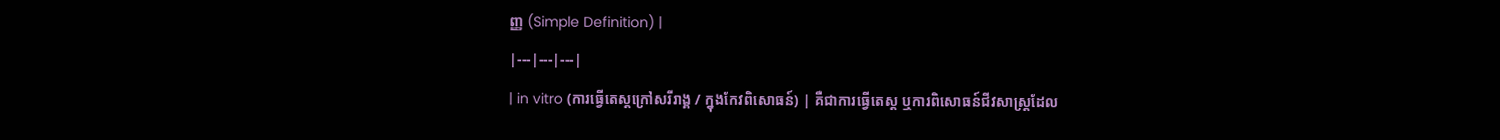ញ្ញ (Simple Definition) |
|---|---|---|
| in vitro (ការធ្វើតេស្តក្រៅសរីរាង្គ / ក្នុងកែវពិសោធន៍) | គឺជាការធ្វើតេស្ត ឬការពិសោធន៍ជីវសាស្រ្តដែល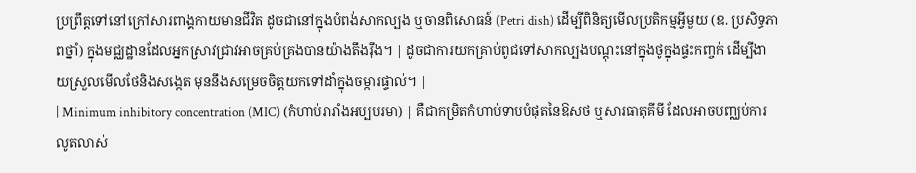ប្រព្រឹត្តទៅនៅក្រៅសារពាង្គកាយមានជីវិត ដូចជានៅក្នុងបំពង់សាកល្បង ឬចានពិសោធន៍ (Petri dish) ដើម្បីពិនិត្យមើលប្រតិកម្មអ្វីមួយ (ឧ. ប្រសិទ្ធភាពថ្នាំ) ក្នុងមជ្ឈដ្ឋានដែលអ្នកស្រាវជ្រាវអាចគ្រប់គ្រងបានយ៉ាងតឹងរ៉ឹង។ | ដូចជាការយកគ្រាប់ពូជទៅសាកល្បងបណ្តុះនៅក្នុងថូក្នុងផ្ទះកញ្ចក់ ដើម្បីងាយស្រួលមើលថែនិងសង្កេត មុននឹងសម្រេចចិត្តយកទៅដាំក្នុងចម្ការផ្ទាល់។ |
| Minimum inhibitory concentration (MIC) (កំហាប់រារាំងអប្បបរមា) | គឺជាកម្រិតកំហាប់ទាបបំផុតនៃឱសថ ឬសារធាតុគីមី ដែលអាចបញ្ឈប់ការលូតលាស់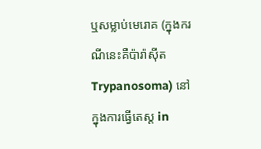ឬសម្លាប់មេរោគ (ក្នុងករណីនេះគឺប៉ារ៉ាស៊ីត Trypanosoma) នៅក្នុងការធ្វើតេស្ត in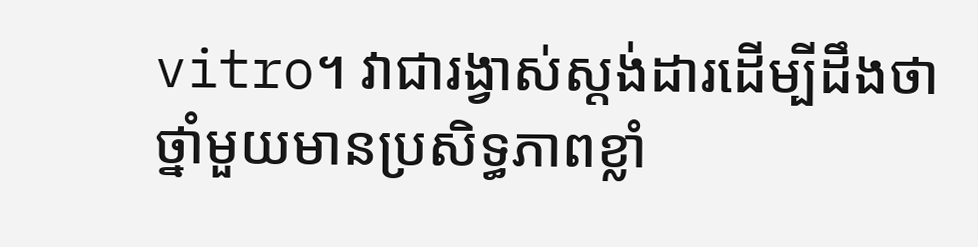vitro។ វាជារង្វាស់ស្តង់ដារដើម្បីដឹងថាថ្នាំមួយមានប្រសិទ្ធភាពខ្លាំ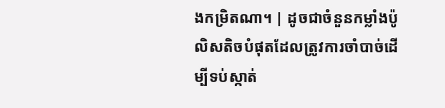ងកម្រិតណា។ | ដូចជាចំនួនកម្លាំងប៉ូលិសតិចបំផុតដែលត្រូវការចាំបាច់ដើម្បីទប់ស្កាត់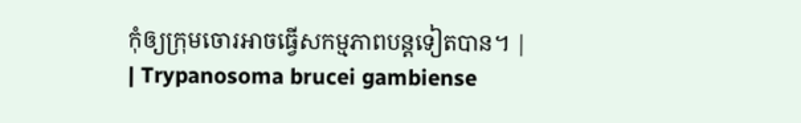កុំឲ្យក្រុមចោរអាចធ្វើសកម្មភាពបន្តទៀតបាន។ |
| Trypanosoma brucei gambiense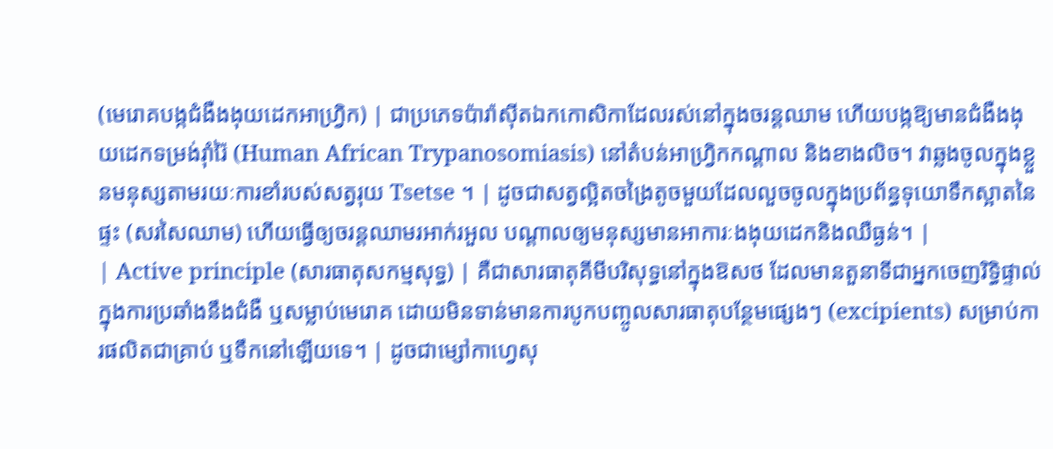(មេរោគបង្កជំងឺងងុយដេកអាហ្វ្រិក) | ជាប្រភេទប៉ារ៉ាស៊ីតឯកកោសិកាដែលរស់នៅក្នុងចរន្តឈាម ហើយបង្កឱ្យមានជំងឺងងុយដេកទម្រង់រ៉ាំរ៉ៃ (Human African Trypanosomiasis) នៅតំបន់អាហ្វ្រិកកណ្តាល និងខាងលិច។ វាឆ្លងចូលក្នុងខ្លួនមនុស្សតាមរយៈការខាំរបស់សត្វរុយ Tsetse ។ | ដូចជាសត្វល្អិតចង្រៃតូចមួយដែលលួចចូលក្នុងប្រព័ន្ធទុយោទឹកស្អាតនៃផ្ទះ (សរសៃឈាម) ហើយធ្វើឲ្យចរន្តឈាមរអាក់រអួល បណ្តាលឲ្យមនុស្សមានអាការៈងងុយដេកនិងឈឺធ្ងន់។ |
| Active principle (សារធាតុសកម្មសុទ្ធ) | គឺជាសារធាតុគីមីបរិសុទ្ធនៅក្នុងឱសថ ដែលមានតួនាទីជាអ្នកចេញរិទ្ធិផ្ទាល់ក្នុងការប្រឆាំងនឹងជំងឺ ឬសម្លាប់មេរោគ ដោយមិនទាន់មានការបូកបញ្ចូលសារធាតុបន្ថែមផ្សេងៗ (excipients) សម្រាប់ការផលិតជាគ្រាប់ ឬទឹកនៅឡើយទេ។ | ដូចជាម្សៅកាហ្វេសុ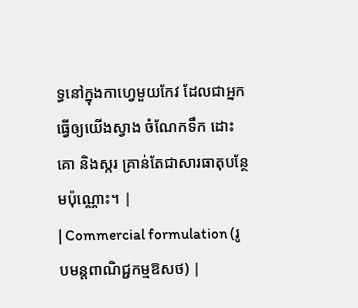ទ្ធនៅក្នុងកាហ្វេមួយកែវ ដែលជាអ្នកធ្វើឲ្យយើងស្វាង ចំណែកទឹក ដោះគោ និងស្ករ គ្រាន់តែជាសារធាតុបន្ថែមប៉ុណ្ណោះ។ |
| Commercial formulation (រូបមន្តពាណិជ្ជកម្មឱសថ) |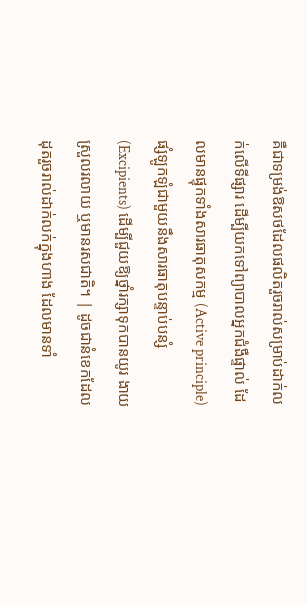គឺជាទម្រង់ឱសថដែលផលិតរួចរាល់សម្រាប់ដាក់លក់លើទីផ្សារ ដើម្បីយកទៅព្យាបាលអ្នកជំងឺផ្ទាល់ ដែលមានផ្ទុកទាំងសារធាតុសកម្ម (Active principle) ផ្សំឡូកឡំជាមួយនឹងសារធាតុបន្ទាប់បន្សំ (Excipients) ដើម្បីជួយឱ្យថ្នាំរក្សាទុកបានយូរ ងាយស្រួលរលាយ ឬមានរសជាតិ។ | ដូចជានំខេកដែលដុតរួចរាល់ដាក់លក់ក្នុងហាង ដែលមានទាំ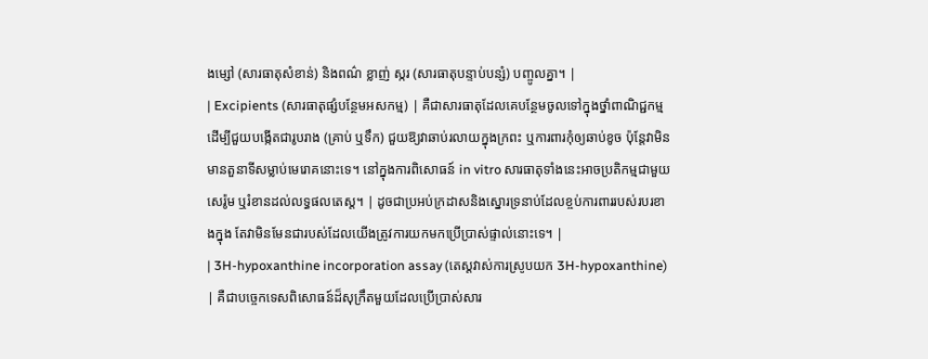ងម្សៅ (សារធាតុសំខាន់) និងពណ៌ ខ្លាញ់ ស្ករ (សារធាតុបន្ទាប់បន្សំ) បញ្ចូលគ្នា។ |
| Excipients (សារធាតុផ្សំបន្ថែមអសកម្ម) | គឺជាសារធាតុដែលគេបន្ថែមចូលទៅក្នុងថ្នាំពាណិជ្ជកម្មដើម្បីជួយបង្កើតជារូបរាង (គ្រាប់ ឬទឹក) ជួយឱ្យវាឆាប់រលាយក្នុងក្រពះ ឬការពារកុំឲ្យឆាប់ខូច ប៉ុន្តែវាមិនមានតួនាទីសម្លាប់មេរោគនោះទេ។ នៅក្នុងការពិសោធន៍ in vitro សារធាតុទាំងនេះអាចប្រតិកម្មជាមួយសេរ៉ូម ឬរំខានដល់លទ្ធផលតេស្ត។ | ដូចជាប្រអប់ក្រដាសនិងស្នោរទ្រនាប់ដែលខ្ចប់ការពាររបស់របរខាងក្នុង តែវាមិនមែនជារបស់ដែលយើងត្រូវការយកមកប្រើប្រាស់ផ្ទាល់នោះទេ។ |
| 3H-hypoxanthine incorporation assay (តេស្តវាស់ការស្រូបយក 3H-hypoxanthine) | គឺជាបច្ចេកទេសពិសោធន៍ដ៏សុក្រឹតមួយដែលប្រើប្រាស់សារ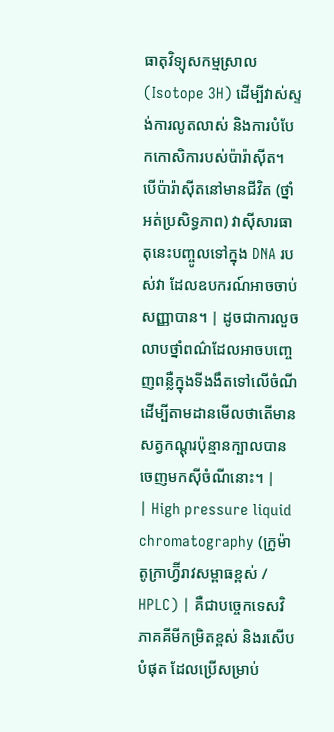ធាតុវិទ្យុសកម្មស្រាល (Isotope 3H) ដើម្បីវាស់ស្ទង់ការលូតលាស់ និងការបំបែកកោសិការបស់ប៉ារ៉ាស៊ីត។ បើប៉ារ៉ាស៊ីតនៅមានជីវិត (ថ្នាំអត់ប្រសិទ្ធភាព) វាស៊ីសារធាតុនេះបញ្ចូលទៅក្នុង DNA របស់វា ដែលឧបករណ៍អាចចាប់សញ្ញាបាន។ | ដូចជាការលួចលាបថ្នាំពណ៌ដែលអាចបញ្ចេញពន្លឺក្នុងទីងងឹតទៅលើចំណី ដើម្បីតាមដានមើលថាតើមានសត្វកណ្តុរប៉ុន្មានក្បាលបានចេញមកស៊ីចំណីនោះ។ |
| High pressure liquid chromatography (ក្រូម៉ាតូក្រាហ្វ៊ីរាវសម្ពាធខ្ពស់ / HPLC) | គឺជាបច្ចេកទេសវិភាគគីមីកម្រិតខ្ពស់ និងរសើបបំផុត ដែលប្រើសម្រាប់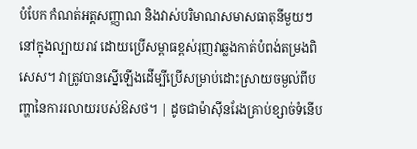បំបែក កំណត់អត្តសញ្ញាណ និងវាស់បរិមាណសមាសធាតុនីមួយៗនៅក្នុងល្បាយរាវ ដោយប្រើសម្ពាធខ្ពស់រុញវាឆ្លងកាត់បំពង់តម្រងពិសេស។ វាត្រូវបានស្នើឡើងដើម្បីប្រើសម្រាប់ដោះស្រាយចម្ងល់ពីបញ្ហានៃការរលាយរបស់ឱសថ។ | ដូចជាម៉ាស៊ីនរែងគ្រាប់ខ្សាច់ទំនើប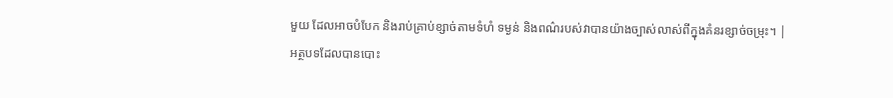មួយ ដែលអាចបំបែក និងរាប់គ្រាប់ខ្សាច់តាមទំហំ ទម្ងន់ និងពណ៌របស់វាបានយ៉ាងច្បាស់លាស់ពីក្នុងគំនរខ្សាច់ចម្រុះ។ |
អត្ថបទដែលបានបោះ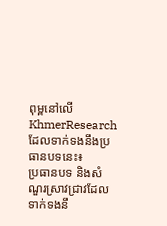ពុម្ពនៅលើ KhmerResearch ដែលទាក់ទងនឹងប្រធានបទនេះ៖
ប្រធានបទ និងសំណួរស្រាវជ្រាវដែលទាក់ទងនឹ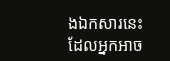ងឯកសារនេះ ដែលអ្នកអាច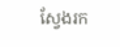ស្វែងរក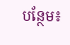បន្ថែម៖